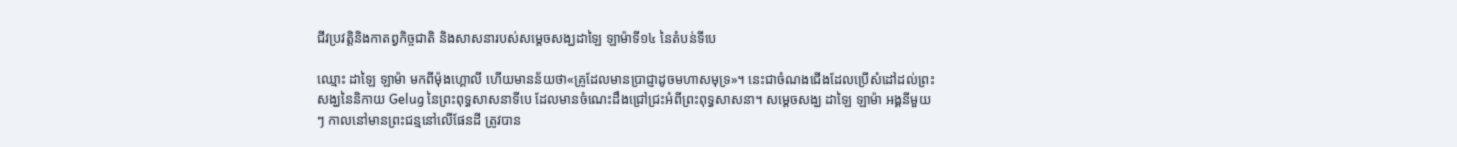ជីវប្រវត្តិនិងកាតព្វកិច្ចជាតិ និងសាសនារបស់សម្តេចសង្ឃដាឡៃ ឡាម៉ាទី១៤ នៃតំបន់ទីបេ

ឈ្មោះ ដាឡៃ ឡាម៉ា មកពីម៉ុងហ្គោលី ហើយមានន័យថា«គ្រូដែលមានប្រាជ្ញាដូចមហាសមុទ្រ»។ នេះជាចំណងជើងដែលប្រើសំដៅដល់ព្រះសង្ឃនៃនិកាយ Gelug នៃព្រះពុទ្ធសាសនាទីបេ ដែលមានចំណេះដឹងជ្រៅជ្រះអំពីព្រះពុទ្ធសាសនា។ សម្តេចសង្ឃ ដាឡៃ ឡាម៉ា អង្គនីមួយៗ កាលនៅមានព្រះជន្មនៅលើផែនដី ត្រូវបាន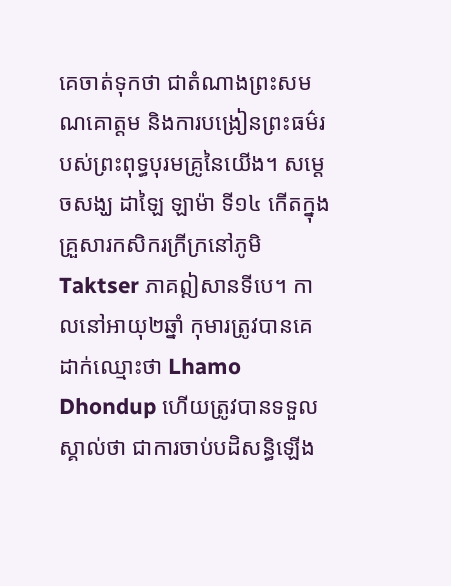គេចាត់ទុកថា ជាតំណាងព្រះសមណគោត្តម និងការបង្រៀនព្រះធម៌របស់ព្រះពុទ្ធបុរមគ្រូនៃយើង។ សម្តេចសង្ឃ ដាឡៃ ឡាម៉ា ទី១៤ កើតក្នុងគ្រួសារកសិករក្រីក្រនៅភូមិ Taktser ភាគឦសានទីបេ។ កាលនៅអាយុ២ឆ្នាំ កុមារត្រូវបានគេដាក់ឈ្មោះថា Lhamo Dhondup ហើយត្រូវបានទទួលស្គាល់ថា ជាការចាប់បដិសន្ធិឡើង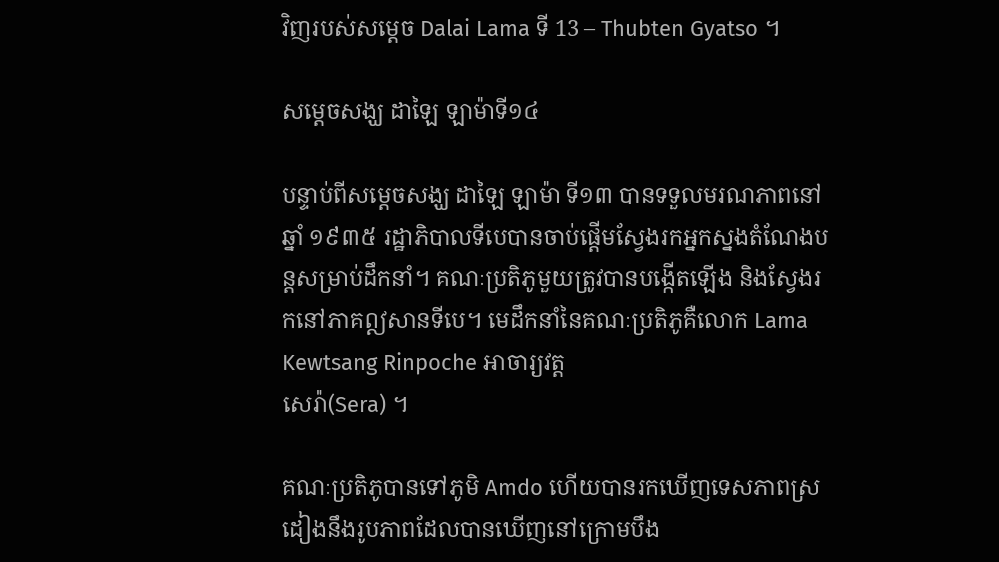វិញរបស់សម្តេច Dalai Lama ទី 13 – Thubten Gyatso ។

សម្តេចសង្ឃ ដាឡៃ ឡាម៉ាទី១៤

បន្ទាប់ពីសម្តេចសង្ឃ ដាឡៃ ឡាម៉ា ទី១៣ បានទទួលមរណភាពនៅឆ្នាំ ១៩៣៥ រដ្ឋាភិបាលទីបេបានចាប់ផ្តើមស្វែងរកអ្នកស្នងតំណែងបន្តសម្រាប់ដឹកនាំ។ គណៈប្រតិភូមួយត្រូវបានបង្កើតឡើង និងស្វែងរកនៅភាគឦសានទីបេ។ មេដឹកនាំនៃគណៈប្រតិភូគឺលោក Lama Kewtsang Rinpoche អាចារ្យវត្ត
សេរ៉ា(Sera) ។

គណៈប្រតិភូបានទៅភូមិ Amdo ហើយបានរកឃើញទេសភាពស្រដៀងនឹងរូបភាពដែលបានឃើញនៅក្រោមបឹង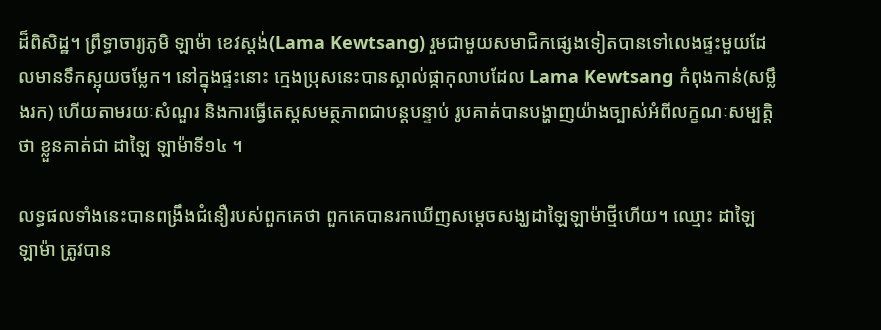ដ៏ពិសិដ្ឋ។ ព្រឹទ្ធាចារ្យភូមិ ឡាម៉ា ខេវស្តង់(Lama Kewtsang) រួមជាមួយសមាជិកផ្សេងទៀតបានទៅលេងផ្ទះមួយដែលមានទឹកស្អុយចម្លែក។ នៅក្នុងផ្ទះនោះ ក្មេងប្រុសនេះបានស្គាល់ផ្កាកុលាបដែល Lama Kewtsang កំពុងកាន់(សម្លឹងរក) ហើយតាមរយៈសំណួរ និងការធ្វើតេស្តសមត្ថភាពជាបន្តបន្ទាប់ រូបគាត់បានបង្ហាញយ៉ាងច្បាស់អំពីលក្ខណៈសម្បត្តិថា ខ្លួនគាត់ជា ដាឡៃ ឡាម៉ាទី១៤ ។

លទ្ធផលទាំងនេះបានពង្រឹងជំនឿរបស់ពួកគេថា ពួកគេបានរកឃើញសម្តេចសង្ឃដាឡៃឡាម៉ាថ្មីហើយ។ ឈ្មោះ ដាឡៃ ឡាម៉ា ត្រូវបាន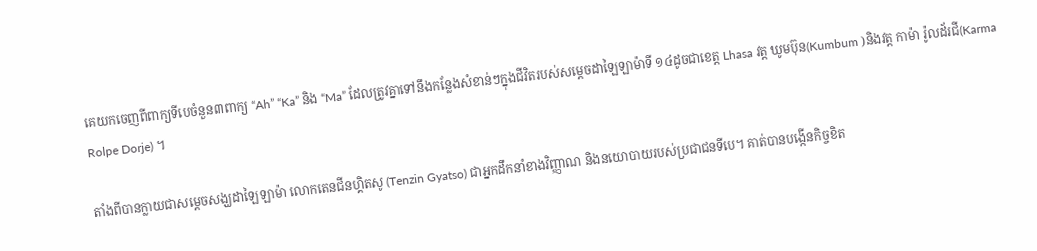គេយកចេញពីពាក្យទីបេចំនួន៣ពាក្យ “Ah” “Ka” និង “Ma” ដែលត្រូវគ្នាទៅនឹងកន្លែងសំខាន់ៗក្នុងជីវិតរបស់សម្តេចដាឡៃឡាម៉ាទី ១៤ដូចជាខេត្ត Lhasa វត្ត ឃូមប៊ុន(Kumbum )និងវត្ត កាម៉ា រ៉ូលដ័រជី(Karma Rolpe Dorje) ។

តាំងពីបានក្លាយជាសម្តេចសង្ឃដាឡៃឡាម៉ា លោកតេនជីនហ្គិតសូ (Tenzin Gyatso) ជាអ្នកដឹកនាំខាងវិញ្ញាណ និងនយោបាយរបស់ប្រជាជនទីបេ។ គាត់បានបង្កើនកិច្ចខិត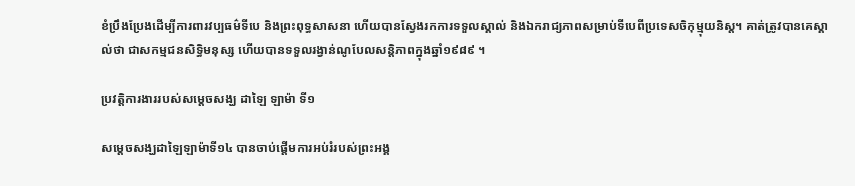ខំប្រឹងប្រែងដើម្បីការពារវប្បធម៌ទីបេ និងព្រះពុទ្ធសាសនា ហើយបានស្វែងរកការទទួលស្គាល់ និងឯករាជ្យភាពសម្រាប់ទីបេពីប្រទេសចិកុម្មុយនិស្ត។ គាត់ត្រូវបានគេស្គាល់ថា ជាសកម្មជនសិទ្ធិមនុស្ស ហើយបានទទួលរង្វាន់ណូបែលសន្តិភាពក្នុងឆ្នាំ១៩៨៩ ។

ប្រវត្តិការងាររបស់សម្តេចសង្ឃ ដាឡៃ ឡាម៉ា ទី១

សម្តេចសង្ឃដាឡៃឡាម៉ាទី១៤ បានចាប់ផ្តើមការអប់រំរបស់ព្រះអង្គ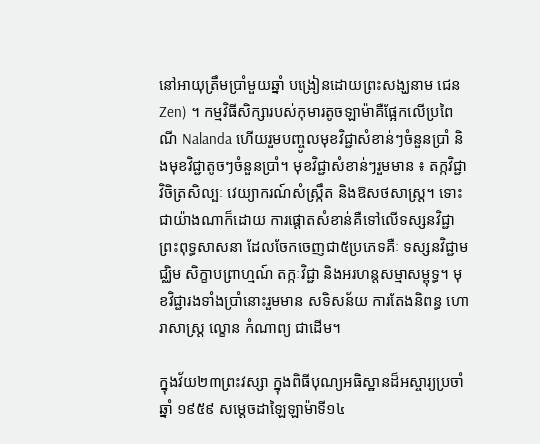នៅអាយុត្រឹមប្រាំមួយឆ្នាំ បង្រៀនដោយព្រះសង្ឃនាម ជេន Zen) ។ កម្មវិធីសិក្សារបស់កុមារតូចឡាម៉ាគឺផ្អែកលើប្រពៃណី Nalanda ហើយរួមបញ្ចូលមុខវិជ្ជាសំខាន់ៗចំនួនប្រាំ និងមុខវិជ្ជាតូចៗចំនួនប្រាំ។ មុខវិជ្ជាសំខាន់ៗរួមមាន ៖ តក្កវិជ្ជា វិចិត្រសិល្បៈ វេយ្យាករណ៍សំស្រ្កឹត និងឱសថសាស្ត្រ។ ទោះជាយ៉ាងណាក៏ដោយ ការផ្តោតសំខាន់គឺទៅលើទស្សនវិជ្ជាព្រះពុទ្ធសាសនា ដែលចែកចេញជា៥ប្រភេទគឺៈ ទស្សនវិជ្ជាមជ្ឈិម សិក្ខាបព្រាហ្មណ៍ តក្កៈវិជ្ជា និងអរហន្តសម្មាសម្ពុទ្ធ។ មុខវិជ្ជារងទាំងប្រាំនោះរួមមាន សទិសន័យ ការតែងនិពន្ធ ហោរាសាស្ត្រ ល្ខោន កំណាព្យ ជាដើម។

ក្នុងវ័យ២៣ព្រះវស្សា ក្នុងពិធីបុណ្យអធិស្ឋានដ៏អស្ចារ្យប្រចាំឆ្នាំ ១៩៥៩ សម្តេចដាឡៃឡាម៉ាទី១៤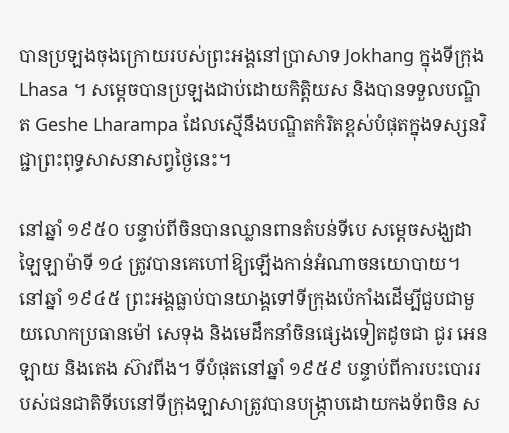បានប្រឡងចុងក្រោយរបស់ព្រះអង្គនៅប្រាសាទ Jokhang ក្នុងទីក្រុង Lhasa ។ សម្តេចបានប្រឡងជាប់ដោយកិត្តិយស និងបានទទួលបណ្ឌិត Geshe Lharampa ដែលស្មើនឹងបណ្ឌិតកំរិតខ្ពស់បំផុតក្នុងទស្សនវិជ្ជាព្រះពុទ្ធសាសនាសព្វថ្ងៃនេះ។

នៅឆ្នាំ ១៩៥០ បន្ទាប់ពីចិនបានឈ្លានពានតំបន់ទីបេ សម្តេចសង្ឃដាឡៃឡាម៉ាទី ១៤ ត្រូវបានគេហៅឱ្យឡើងកាន់អំណាចនយោបាយ។ នៅឆ្នាំ ១៩៤៥ ព្រះអង្គធ្លាប់បានយាង្គទៅទីក្រុងប៉េកាំងដើម្បីជួបជាមួយលោកប្រធានម៉ៅ សេទុង និងមេដឹកនាំចិនផ្សេងទៀតដូចជា ជូរ អេនឡាយ និងតេង ស៊ាវពីង។ ទីបំផុតនៅឆ្នាំ ១៩៥៩ បន្ទាប់ពីការបះបោររបស់ជនជាតិទីបេនៅទីក្រុងឡាសាត្រូវបានបង្ក្រាបដោយកងទ័ពចិន ស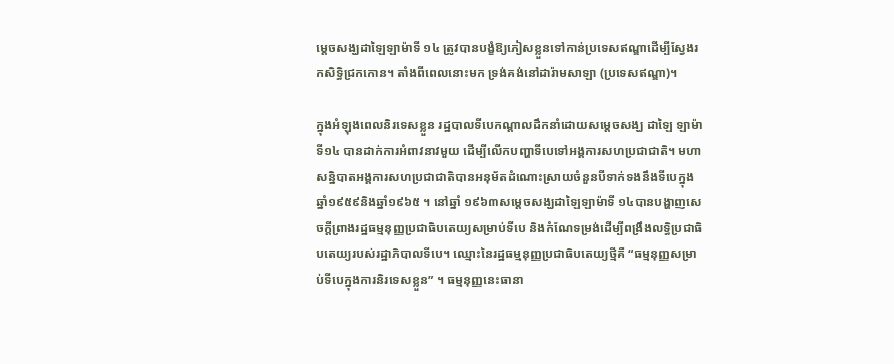ម្តេចសង្ឃដាឡៃឡាម៉ាទី ១៤ ត្រូវបានបង្ខំឱ្យភៀសខ្លួនទៅកាន់ប្រទេសឥណ្ឌាដើម្បីស្វែងរកសិទ្ធិជ្រកកោន។ តាំងពីពេលនោះមក ទ្រង់គង់នៅដារ៉ាមសាឡា (ប្រទេសឥណ្ឌា)។

ក្នុងអំឡុងពេលនិរទេសខ្លួន រដ្ឋបាលទីបេកណ្តាលដឹកនាំដោយសម្តេចសង្ឃ ដាឡៃ ឡាម៉ា ទី១៤ បានដាក់ការអំពាវនាវមួយ ដើម្បីលើកបញ្ហាទីបេទៅអង្គការសហប្រជាជាតិ។ មហាសន្និបាតអង្គការសហប្រជាជាតិបានអនុម័តដំណោះស្រាយចំនួនបីទាក់ទងនឹងទីបេក្នុងឆ្នាំ១៩៥៩និងឆ្នាំ១៩៦៥ ។ នៅឆ្នាំ ១៩៦៣សម្តេចសង្ឃដាឡៃឡាម៉ាទី ១៤បានបង្ហាញសេចក្តីព្រាងរដ្ឋធម្មនុញ្ញប្រជាធិបតេយ្យសម្រាប់ទីបេ និងកំណែទម្រង់ដើម្បីពង្រឹងលទ្ធិប្រជាធិបតេយ្យរបស់រដ្ឋាភិបាលទីបេ។ ឈ្មោះនៃរដ្ឋធម្មនុញ្ញប្រជាធិបតេយ្យថ្មីគឺ “ធម្មនុញ្ញសម្រាប់ទីបេក្នុងការនិរទេសខ្លួន” ។ ធម្មនុញ្ញនេះធានា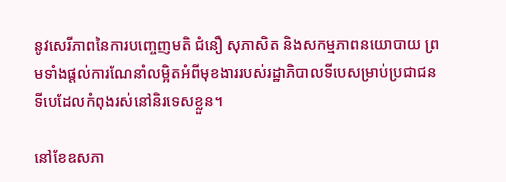នូវសេរីភាពនៃការបញ្ចេញមតិ ជំនឿ សុភាសិត និងសកម្មភាពនយោបាយ ព្រមទាំងផ្តល់ការណែនាំលម្អិតអំពីមុខងាររបស់រដ្ឋាភិបាលទីបេសម្រាប់ប្រជាជនទីបេដែលកំពុងរស់នៅនិរទេសខ្លួន។

នៅខែឧសភា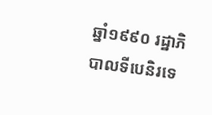ឆ្នាំ១៩៩០ រដ្ឋាភិបាលទីបេនិរទេ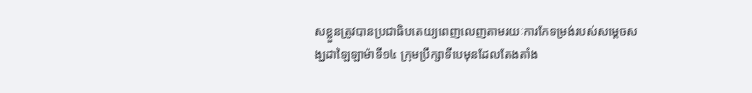សខ្លួនត្រូវបានប្រជាធិបតេយ្យពេញលេញតាមរយៈការកែទម្រង់របស់សម្តេចសង្ឃដាឡៃឡាម៉ាទី១៤ ក្រុមប្រឹក្សាទីបេមុនដែលតែងតាំង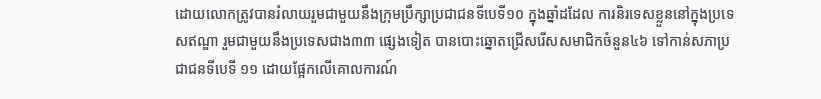ដោយលោកត្រូវបានរំលាយរួមជាមួយនឹងក្រុមប្រឹក្សាប្រជាជនទីបេទី១០ ក្នុងឆ្នាំដដែល ការនិរទេសខ្លួននៅក្នុងប្រទេសឥណ្ឌា រួមជាមួយនឹងប្រទេសជាង៣៣ ផ្សេងទៀត បានបោះឆ្នោតជ្រើសរើសសមាជិកចំនួន៤៦ ទៅកាន់សភាប្រជាជនទីបេទី ១១ ដោយផ្អែកលើគោលការណ៍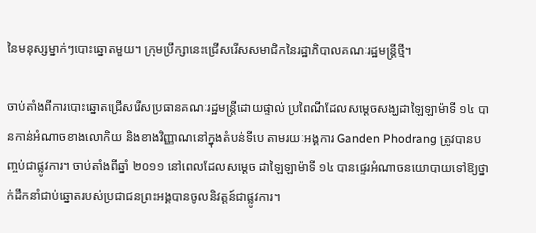នៃមនុស្សម្នាក់ៗបោះឆ្នោតមួយ។ ក្រុមប្រឹក្សានេះជ្រើសរើសសមាជិកនៃរដ្ឋាភិបាលគណៈរដ្ឋមន្ត្រីថ្មី។

ចាប់តាំងពីការបោះឆ្នោតជ្រើសរើសប្រធានគណៈរដ្ឋមន្ត្រីដោយផ្ទាល់ ប្រពៃណីដែលសម្តេចសង្ឃដាឡៃឡាម៉ាទី ១៤ បានកាន់អំណាចខាងលោកិយ និងខាងវិញ្ញាណនៅក្នុងតំបន់ទីបេ តាមរយៈអង្គការ Ganden Phodrang ត្រូវបានបញ្ចប់ជាផ្លូវការ។ ចាប់តាំងពីឆ្នាំ ២០១១ នៅពេលដែលសម្តេច ដាឡៃឡាម៉ាទី ១៤ បានផ្ទេរអំណាចនយោបាយទៅឱ្យថ្នាក់ដឹកនាំជាប់ឆ្នោតរបស់ប្រជាជនព្រះអង្គបានចូលនិវត្តន៍ជាផ្លូវការ។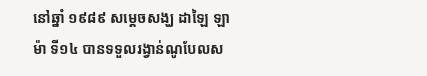នៅឆ្នាំ ១៩៨៩ សម្តេចសង្ឃ ដាឡៃ ឡាម៉ា ទី១៤ បានទទួលរង្វាន់ណូបែលស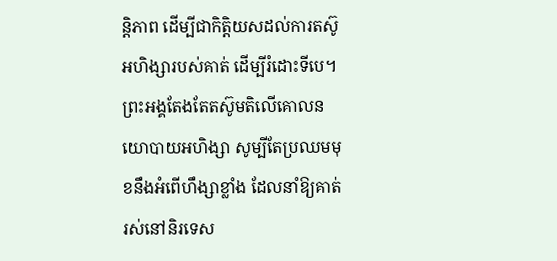ន្តិភាព ដើម្បីជាកិត្តិយសដល់ការតស៊ូអហិង្សារបស់គាត់ ដើម្បីរំដោះទីបេ។ ព្រះអង្គតែងតែតស៊ូមតិលើគោលនយោបាយអហិង្សា សូម្បីតែប្រឈមមុខនឹងអំពើហឹង្សាខ្លាំង ដែលនាំឱ្យគាត់រស់នៅនិរទេស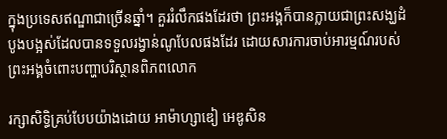ក្នុងប្រទេសឥណ្ឌាជាច្រើនឆ្នាំ។ គួររំលឹកផងដែរថា ព្រះអង្គក៏បានក្លាយជាព្រះសង្ឃដំបូងបង្អស់ដែលបានទទួលរង្វាន់ណូបែលផងដែរ ដោយសារការចាប់អារម្មណ៍របស់ព្រះអង្គចំពោះបញ្ហាបរិស្ថានពិភពលោក

រក្សាសិទ្ធិគ្រប់បែបយ៉ាងដោយ អាម៉ាហ្សាឌៀ អេឌូសិន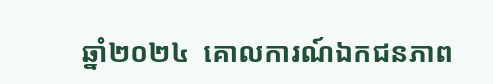ឆ្នាំ២០២៤  គោលការណ៍ឯកជនភាព